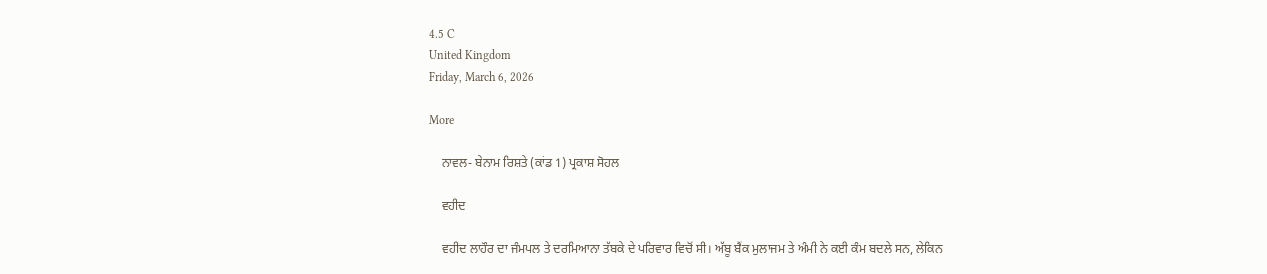4.5 C
United Kingdom
Friday, March 6, 2026

More

    ਨਾਵਲ- ਬੇਨਾਮ ਰਿਸ਼ਤੇ (ਕਾਂਡ 1) ਪ੍ਰਕਾਸ਼ ਸੋਹਲ

    ਵਹੀਦ

    ਵਹੀਦ ਲਾਹੌਰ ਦਾ ਜੰਮਪਲ ਤੇ ਦਰਮਿਆਨਾ ਤੱਬਕੇ ਦੇ ਪਰਿਵਾਰ ਵਿਚੋਂ ਸੀ। ਅੱਬੂ ਬੈਂਕ ਮੁਲਾਜਮ ਤੇ ਅੰਮੀ ਨੇ ਕਈ ਕੰਮ ਬਦਲੇ ਸਨ, ਲੇਕਿਨ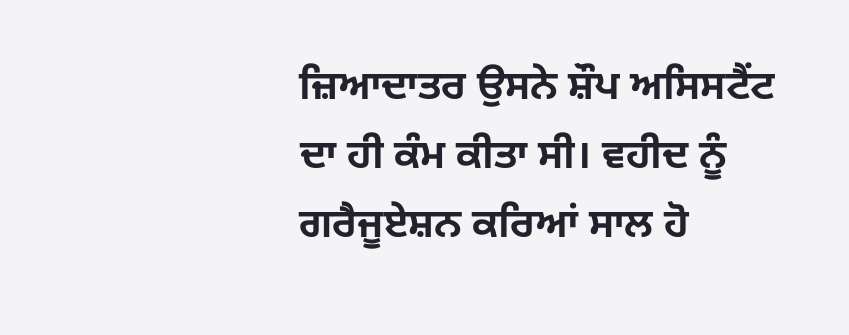ਜ਼ਿਆਦਾਤਰ ਉਸਨੇ ਸ਼ੌਪ ਅਸਿਸਟੈਂਟ ਦਾ ਹੀ ਕੰਮ ਕੀਤਾ ਸੀ। ਵਹੀਦ ਨੂੰ ਗਰੈਜੂਏਸ਼ਨ ਕਰਿਆਂ ਸਾਲ ਹੋ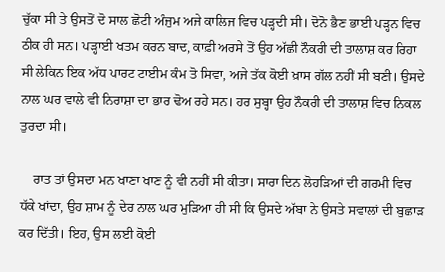ਚੁੱਕਾ ਸੀ ਤੇ ਉਸਤੋਂ ਦੋ ਸਾਲ ਛੋਟੀ ਅੰਜੁਮ ਅਜੇ ਕਾਲਿਜ ਵਿਚ ਪੜ੍ਹਦੀ ਸੀ। ਦੋਨੋ ਭੈਣ ਭਾਈ ਪੜ੍ਹਨ ਵਿਚ ਠੀਕ ਹੀ ਸਨ। ਪੜ੍ਹਾਈ ਖਤਮ ਕਰਨ ਬਾਦ, ਕਾਫ਼ੀ ਅਰਸੇ ਤੋਂ ਉਹ ਅੱਛੀ ਨੌਕਰੀ ਦੀ ਤਾਲਾਸ਼ ਕਰ ਰਿਹਾ ਸੀ ਲੇਕਿਨ ਇਕ ਅੱਧ ਪਾਰਟ ਟਾਈਮ ਕੰਮ ਤੋ ਸਿਵਾ, ਅਜੇ ਤੱਕ ਕੋਈ ਖ਼ਾਸ ਗੱਲ ਨਹੀਂ ਸੀ ਬਣੀ। ਉਸਦੇ ਨਾਲ ਘਰ ਵਾਲੇ ਵੀ ਨਿਰਾਸ਼ਾ ਦਾ ਭਾਰ ਢੋਅ ਰਹੇ ਸਨ। ਹਰ ਸੁਬ੍ਹਾ ਉਹ ਨੌਕਰੀ ਦੀ ਤਾਲਾਸ਼ ਵਿਚ ਨਿਕਲ ਤੁਰਦਾ ਸੀ।

    ਰਾਤ ਤਾਂ ਉਸਦਾ ਮਨ ਖਾਣਾ ਖਾਣ ਨੂੰ ਵੀ ਨਹੀਂ ਸੀ ਕੀਤਾ। ਸਾਰਾ ਦਿਨ ਲੋਹੜਿਆਂ ਦੀ ਗਰਮੀ ਵਿਚ ਧੱਕੇ ਖਾਂਦਾ, ਉਹ ਸ਼ਾਮ ਨੂੰ ਦੇਰ ਨਾਲ ਘਰ ਮੁੜਿਆ ਹੀ ਸੀ ਕਿ ਉਸਦੇ ਅੱਬਾ ਨੇ ਉਸਤੇ ਸਵਾਲਾਂ ਦੀ ਬੁਛਾੜ ਕਰ ਦਿੱਤੀ। ਇਹ, ਉਸ ਲਈ ਕੋਈ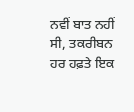ਨਵੀਂ ਬਾਤ ਨਹੀਂ ਸੀ, ਤਕਰੀਬਨ ਹਰ ਹਫ਼ਤੇ ਇਕ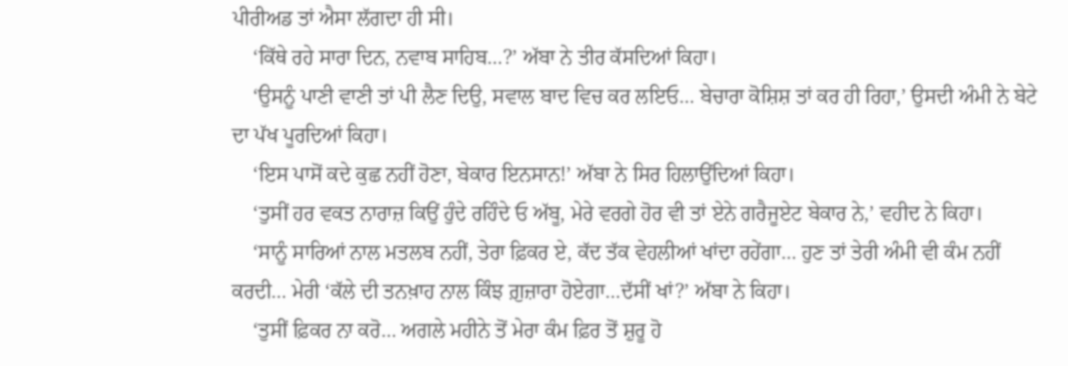ਪੀਰੀਅਡ ਤਾਂ ਐਸਾ ਲੱਗਦਾ ਹੀ ਸੀ।
    ‘ਕਿੱਥੇ ਰਹੇ ਸਾਰਾ ਦਿਨ, ਨਵਾਬ ਸਾਹਿਬ…?’ ਅੱਬਾ ਨੇ ਤੀਰ ਕੱਸਦਿਆਂ ਕਿਹਾ।
    ‘ਉਸਨੂੰ ਪਾਣੀ ਵਾਣੀ ਤਾਂ ਪੀ ਲੈਣ ਦਿਉ, ਸਵਾਲ ਬਾਦ ਵਿਚ ਕਰ ਲਇਓ… ਬੇਚਾਰਾ ਕੋਸ਼ਿਸ਼ ਤਾਂ ਕਰ ਹੀ ਰਿਹਾ,’ ਉਸਦੀ ਅੰਮੀ ਨੇ ਬੇਟੇ ਦਾ ਪੱਖ ਪੂਰਦਿਆਂ ਕਿਹਾ।
    ‘ਇਸ ਪਾਸੋਂ ਕਦੇ ਕੁਛ ਨਹੀਂ ਹੋਣਾ, ਬੇਕਾਰ ਇਨਸਾਨ!’ ਅੱਬਾ ਨੇ ਸਿਰ ਹਿਲਾਉਂਦਿਆਂ ਕਿਹਾ।
    ‘ਤੁਸੀਂ ਹਰ ਵਕਤ ਨਾਰਾਜ਼ ਕਿਉਂ ਹੁੰਦੇ ਰਹਿੰਦੇ ਓ ਅੱਬੂ, ਮੇਰੇ ਵਰਗੇ ਹੋਰ ਵੀ ਤਾਂ ਏਨੇ ਗਰੈਜੂਏਟ ਬੇਕਾਰ ਨੇ,’ ਵਹੀਦ ਨੇ ਕਿਹਾ।
    ‘ਸਾਨੂੰ ਸਾਰਿਆਂ ਨਾਲ ਮਤਲਬ ਨਹੀਂ, ਤੇਰਾ ਫ਼ਿਕਰ ਏ, ਕੱਦ ਤੱਕ ਵੇਹਲੀਆਂ ਖਾਂਦਾ ਰਹੇਂਗਾ… ਹੁਣ ਤਾਂ ਤੇਰੀ ਅੰਮੀ ਵੀ ਕੰਮ ਨਹੀਂ ਕਰਦੀ… ਮੇਰੀ ‘ਕੱਲੇ ਦੀ ਤਨਖ਼ਾਹ ਨਾਲ ਕਿੰਝ ਗ਼ੁਜ਼ਾਰਾ ਹੋਏਗਾ…ਦੱਸੀਂ ਖਾਂ?’ ਅੱਬਾ ਨੇ ਕਿਹਾ।
    ‘ਤੁਸੀਂ ਫ਼ਿਕਰ ਨਾ ਕਰੋ… ਅਗਲੇ ਮਹੀਨੇ ਤੋਂ ਮੇਰਾ ਕੰਮ ਫ਼ਿਰ ਤੋਂ ਸ਼ੁਰੂ ਹੋ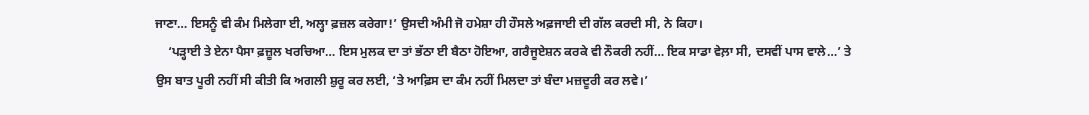ਜਾਣਾ… ਇਸਨੂੰ ਵੀ ਕੰਮ ਮਿਲੇਗਾ ਈ, ਅਲ੍ਹਾ ਫ਼ਜ਼ਲ ਕਰੇਗਾ!’ ਉਸਦੀ ਅੰਮੀ ਜੋ ਹਮੇਸ਼ਾ ਹੀ ਹੌਸਲੇ ਅਫ਼ਜਾਈ ਦੀ ਗੱਲ ਕਰਦੀ ਸੀ, ਨੇ ਕਿਹਾ।
    ‘ਪੜ੍ਹਾਈ ਤੇ ਏਨਾ ਪੈਸਾ ਫ਼ਜ਼ੂਲ ਖਰਚਿਆ… ਇਸ ਮੁਲਕ ਦਾ ਤਾਂ ਭੱਠਾ ਈ ਬੈਠਾ ਹੋਇਆ, ਗਰੈਜੂਏਸ਼ਨ ਕਰਕੇ ਵੀ ਨੌਕਰੀ ਨਹੀਂ… ਇਕ ਸਾਡਾ ਵੇਲ਼ਾ ਸੀ, ਦਸਵੀਂ ਪਾਸ ਵਾਲੇ…’ ਤੇ ਉਸ ਬਾਤ ਪੂਰੀ ਨਹੀਂ ਸੀ ਕੀਤੀ ਕਿ ਅਗਲੀ ਸ਼ੁਰੂ ਕਰ ਲਈ, ‘ਤੇ ਆਫ਼ਿਸ ਦਾ ਕੰਮ ਨਹੀਂ ਮਿਲਦਾ ਤਾਂ ਬੰਦਾ ਮਜ਼ਦੂਰੀ ਕਰ ਲਵੇ।’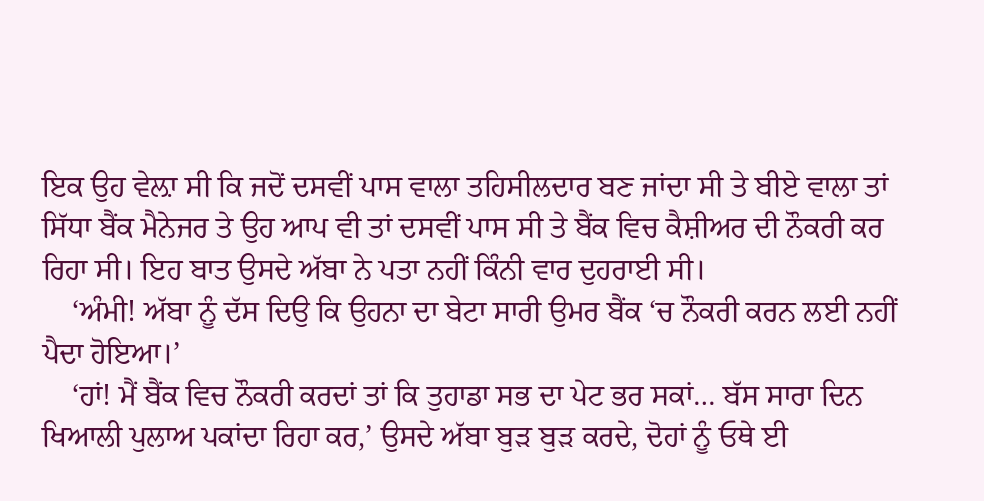ਇਕ ਉਹ ਵੇਲ਼ਾ ਸੀ ਕਿ ਜਦੋਂ ਦਸਵੀਂ ਪਾਸ ਵਾਲਾ ਤਹਿਸੀਲਦਾਰ ਬਣ ਜਾਂਦਾ ਸੀ ਤੇ ਬੀਏ ਵਾਲਾ ਤਾਂ ਸਿੱਧਾ ਬੈਂਕ ਮੈਨੇਜਰ ਤੇ ਉਹ ਆਪ ਵੀ ਤਾਂ ਦਸਵੀਂ ਪਾਸ ਸੀ ਤੇ ਬੈਂਕ ਵਿਚ ਕੈਸ਼ੀਅਰ ਦੀ ਨੌਕਰੀ ਕਰ ਰਿਹਾ ਸੀ। ਇਹ ਬਾਤ ਉਸਦੇ ਅੱਬਾ ਨੇ ਪਤਾ ਨਹੀਂ ਕਿੰਨੀ ਵਾਰ ਦੁਹਰਾਈ ਸੀ।
    ‘ਅੰਮੀ! ਅੱਬਾ ਨੂੰ ਦੱਸ ਦਿਉ ਕਿ ਉਹਨਾ ਦਾ ਬੇਟਾ ਸਾਰੀ ਉਮਰ ਬੈਂਕ ‘ਚ ਨੌਕਰੀ ਕਰਨ ਲਈ ਨਹੀਂ ਪੈਦਾ ਹੋਇਆ।’
    ‘ਹਾਂ! ਮੈਂ ਬੈਂਕ ਵਿਚ ਨੌਕਰੀ ਕਰਦਾਂ ਤਾਂ ਕਿ ਤੁਹਾਡਾ ਸਭ ਦਾ ਪੇਟ ਭਰ ਸਕਾਂ… ਬੱਸ ਸਾਰਾ ਦਿਨ ਖਿਆਲੀ ਪੁਲਾਅ ਪਕਾਂਦਾ ਰਿਹਾ ਕਰ,’ ਉਸਦੇ ਅੱਬਾ ਬੁੜ ਬੁੜ ਕਰਦੇ, ਦੋਹਾਂ ਨੂੰ ਓਥੇ ਈ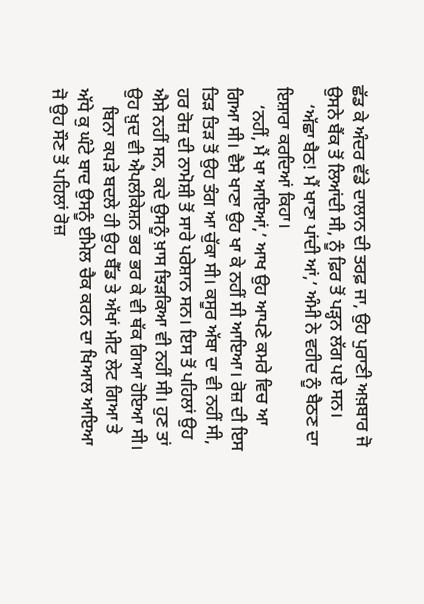ਛੱਡ ਕੇ ਅੰਦਰ ਵੱਡੇ ਦਾਲਾਨ ਦੀ ਤਰਫ਼ ਜਾ, ਉਹ ਪੁਰਾਣੀ ਅਖ਼ਬਾਰ ਜੋ ਉਸਨੇ ਬੈਂਕ ਤੋਂ ਲਿਆਂਦੀ ਸੀ, ਨੂੰ ਫ਼ਿਰ ਤੋਂ ਪੜ੍ਹਨ ਲੱਗ ਪਏ ਸਨ।
    ‘ਅੱਛਾ ਬੈਠ! ਮੈਂ ਖਾਣਾ ਪਾਂਦੀ ਆਂ,’ ਅੰਮੀ ਨੇ ਵਹੀਦ ਨੂੰ ਬੈਠਣ ਦਾ ਇਸ਼ਾਰਾ ਕਰਦਿਆਂ ਕਿਹਾ।
    ‘ਨਹੀਂ, ਮੈਂ ਖਾ ਆਇਆਂ,’ ਆਖ ਉਹ ਆਪਣੇ ਕਮਰੇ ਵਿਚ ਆ ਗਿਆ ਸੀ। ਵੈਸੇ ਖਾਣਾ ਉਹ ਖਾ ਕੇ ਨਹੀਂ ਸੀ ਆਇਆ। ਰੋਜ਼ ਦੀ ਇਸ ਤਿੜ ਤਿੜ ਤੋਂ ਉਹ ਤੰਗ ਆ ਚੁੱਕਾ ਸੀ। ਕਸੂਰ ਅੱਬਾ ਦਾ ਵੀ ਨਹੀਂ ਸੀ, ਹਰ ਰੋਜ਼ ਦੀ ਨਾਮੋਸ਼ੀ ਤੋਂ ਸਾਰੇ ਪਰੇਸ਼ਾਨ ਸਨ। ਇਸ ਤੋਂ ਪਹਿਲਾਂ ਉਹ ਐਸੇ ਨਹੀਂ ਸਨ, ਕਦੇ ਉਸਨੂੰ ਖ਼ਾਸ ਝਿੜਕਿਆ ਵੀ ਨਹੀਂ ਸੀ। ਹੁਣ ਤਾਂ ਉਹ ਖ਼ੁਦ ਵੀ ਐਪਲੀਕੇਸ਼ਨ ਭਰ ਭਰ ਕੇ ਵੀ ਥੱਕ ਗਿਆ ਹੋਇਆ ਸੀ।
    ਬਿਨਾ ਕਪੜੇ ਬਦਲੇ ਹੀ ਉਹ ਬੈੱਡ ਤੇ ਅੱਖਾਂ ਮੀਟ ਲੇਟ ਗਿਆ ਤੇ ਅੱਧੇ ਕੁ ਘੰਟੇ ਬਾਦ ਉਸਨੂੰ ਈਮੇਲ ਚੈਕ ਕਰਨ ਦਾ ਖਿਆਲ ਆਇਆ ਜੋ ਉਹ ਸੌਣ ਤੋਂ ਪਹਿਲਾਂ ਰੋਜ਼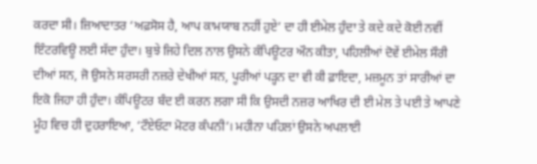ਕਰਦਾ ਸੀ। ਜ਼ਿਆਦਾਤਰ ‘ਅਫ਼ਸੋਸ ਹੈ, ਆਪ ਕਾਮਯਾਬ ਨਹੀਂ ਹੁਏ’ ਦਾ ਹੀ ਈਮੇਲ ਹੁੰਦਾ ਤੇ ਕਦੇ ਕਦੇ ਕੋਈ ਨਵੀਂ ਇੰਟਰਵਿਊ ਲਈ ਸੱਦਾ ਹੁੰਦਾ। ਬੁਝੇ ਜਿਹੇ ਦਿਲ ਨਾਲ ਉਸਨੇ ਕੰਪਿਊਟਰ ਔਨ ਕੀਤਾ, ਪਹਿਲੀਆਂ ਦੋਵੇਂ ਈਮੇਲ ਸੌਰੀ ਦੀਆਂ ਸਨ, ਜੋ ਉਸਨੇ ਸਰਸਰੀ ਨਜ਼ਰੇ ਦੇਖੀਆਂ ਸਨ, ਪੂਰੀਆਂ ਪੜ੍ਹਨ ਦਾ ਵੀ ਕੀ ਫ਼ਾਇਦਾ, ਮਜ਼ਮੂਨ ਤਾਂ ਸਾਰੀਆਂ ਦਾ ਇਕੋ ਜਿਹਾ ਹੀ ਹੁੰਦਾ। ਕੰਪਿਊਟਰ ਬੰਦ ਈ ਕਰਨ ਲਗਾ ਸੀ ਕਿ ਉਸਦੀ ਨਜ਼ਰ ਆਖਿਰ ਦੀ ਈ ਮੇਲ ਤੇ ਪਈ ਤੇ ਆਪਣੇ ਮੂੰਹ ਵਿਚ ਹੀ ਦੁਹਰਾਇਆ, ‘ਟੌਏਓਟਾ ਮੋਟਰ ਕੰਪਨੀ’। ਮਹੀਨਾ ਪਹਿਲਾਂ ਉਸਨੇ ਅਪਲਾਈ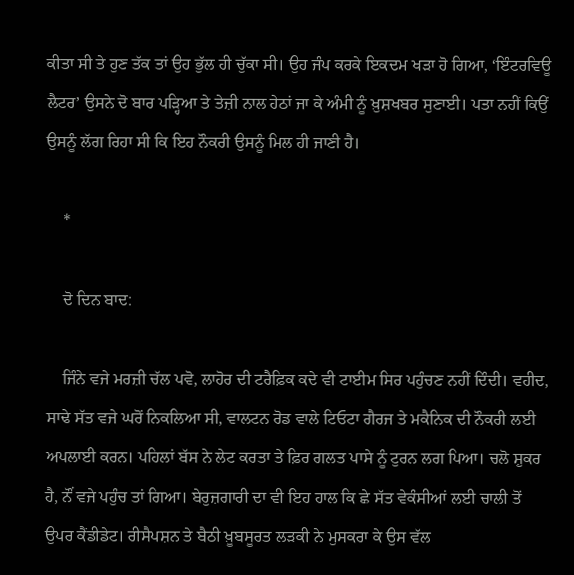ਕੀਤਾ ਸੀ ਤੇ ਹੁਣ ਤੱਕ ਤਾਂ ਉਹ ਭੁੱਲ ਹੀ ਚੁੱਕਾ ਸੀ। ਉਹ ਜੰਪ ਕਰਕੇ ਇਕਦਮ ਖੜਾ ਹੋ ਗਿਆ, ‘ਇੰਟਰਵਿਊ ਲੈਟਰ’ ਉਸਨੇ ਦੋ ਬਾਰ ਪੜ੍ਹਿਆ ਤੇ ਤੇਜ਼ੀ ਨਾਲ ਹੇਠਾਂ ਜਾ ਕੇ ਅੰਮੀ ਨੂੰ ਖ਼ੁਸ਼ਖਬਰ ਸੁਣਾਈ। ਪਤਾ ਨਹੀਂ ਕਿਉਂ ਉਸਨੂੰ ਲੱਗ ਰਿਹਾ ਸੀ ਕਿ ਇਹ ਨੌਕਰੀ ਉਸਨੂੰ ਮਿਲ ਹੀ ਜਾਣੀ ਹੈ।

    *

    ਦੋ ਦਿਨ ਬਾਦ:

    ਜਿੰਨੇ ਵਜੇ ਮਰਜ਼ੀ ਚੱਲ ਪਵੋ, ਲਾਹੋਰ ਦੀ ਟਰੈਫ਼ਿਕ ਕਦੇ ਵੀ ਟਾਈਮ ਸਿਰ ਪਹੁੰਚਣ ਨਹੀਂ ਦਿੰਦੀ। ਵਹੀਦ, ਸਾਢੇ ਸੱਤ ਵਜੇ ਘਰੋਂ ਨਿਕਲਿਆ ਸੀ, ਵਾਲਟਨ ਰੋਡ ਵਾਲੇ ਟਿਓਟਾ ਗੈਰਜ ਤੇ ਮਕੈਨਿਕ ਦੀ ਨੌਕਰੀ ਲਈ ਅਪਲਾਈ ਕਰਨ। ਪਹਿਲਾਂ ਬੱਸ ਨੇ ਲੇਟ ਕਰਤਾ ਤੇ ਫ਼ਿਰ ਗਲਤ ਪਾਸੇ ਨੂੰ ਟੁਰਨ ਲਗ ਪਿਆ। ਚਲੋ ਸ਼ੁਕਰ ਹੈ, ਨੌਂ ਵਜੇ ਪਹੁੰਚ ਤਾਂ ਗਿਆ। ਬੇਰੁਜ਼ਗਾਰੀ ਦਾ ਵੀ ਇਹ ਹਾਲ ਕਿ ਛੇ ਸੱਤ ਵੇਕੰਸੀਆਂ ਲਈ ਚਾਲੀ ਤੋਂ ਉਪਰ ਕੈਂਡੀਡੇਟ। ਰੀਸੈਪਸ਼ਨ ਤੇ ਬੈਠੀ ਖ਼ੂਬਸੂਰਤ ਲੜਕੀ ਨੇ ਮੁਸਕਰਾ ਕੇ ਉਸ ਵੱਲ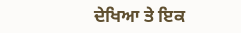ਦੇਖਿਆ ਤੇ ਇਕ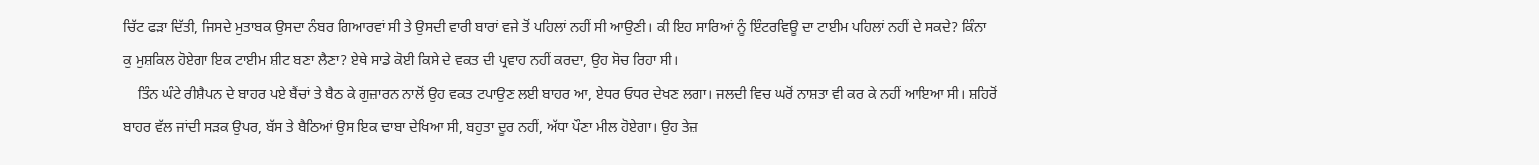ਚਿੱਟ ਫੜਾ ਦਿੱਤੀ, ਜਿਸਦੇ ਮੁਤਾਬਕ ਉਸਦਾ ਨੰਬਰ ਗਿਆਰਵਾਂ ਸੀ ਤੇ ਉਸਦੀ ਵਾਰੀ ਬਾਰਾਂ ਵਜੇ ਤੋਂ ਪਹਿਲਾਂ ਨਹੀਂ ਸੀ ਆਉਣੀ। ਕੀ ਇਹ ਸਾਰਿਆਂ ਨੂੰ ਇੰਟਰਵਿਊ ਦਾ ਟਾਈਮ ਪਹਿਲਾਂ ਨਹੀਂ ਦੇ ਸਕਦੇ? ਕਿੰਨਾ ਕੁ ਮੁਸ਼ਕਿਲ ਹੋਏਗਾ ਇਕ ਟਾਈਮ ਸ਼ੀਟ ਬਣਾ ਲੈਣਾ? ਏਥੇ ਸਾਡੇ ਕੋਈ ਕਿਸੇ ਦੇ ਵਕਤ ਦੀ ਪ੍ਰਵਾਹ ਨਹੀਂ ਕਰਦਾ, ਉਹ ਸੋਚ ਰਿਹਾ ਸੀ।
    ਤਿੰਨ ਘੰਟੇ ਰੀਸ਼ੈਪਨ ਦੇ ਬਾਹਰ ਪਏ ਬੈਂਚਾਂ ਤੇ ਬੈਠ ਕੇ ਗੁਜ਼ਾਰਨ ਨਾਲੋਂ ਉਹ ਵਕਤ ਟਪਾਉਣ ਲਈ ਬਾਹਰ ਆ, ਏਧਰ ਓਧਰ ਦੇਖਣ ਲਗਾ। ਜਲਦੀ ਵਿਚ ਘਰੋਂ ਨਾਸ਼ਤਾ ਵੀ ਕਰ ਕੇ ਨਹੀਂ ਆਇਆ ਸੀ। ਸ਼ਹਿਰੋਂ ਬਾਹਰ ਵੱਲ ਜਾਂਦੀ ਸੜਕ ਉਪਰ, ਬੱਸ ਤੇ ਬੈਠਿਆਂ ਉਸ ਇਕ ਢਾਬਾ ਦੇਖਿਆ ਸੀ, ਬਹੁਤਾ ਦੂਰ ਨਹੀਂ, ਅੱਧਾ ਪੌਣਾ ਮੀਲ ਹੋਏਗਾ। ਉਹ ਤੇਜ਼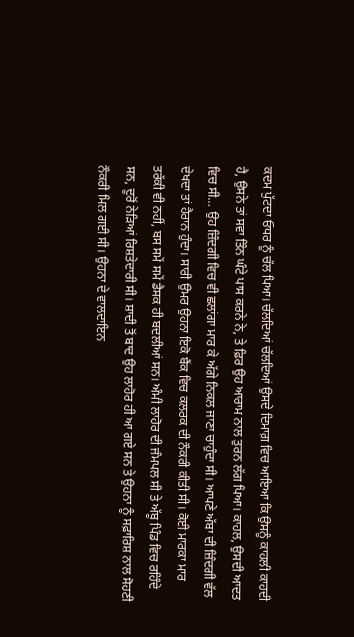ਕਦਮ ਪੁੱਟਦਾ ਓਧਰ ਨੂੰ ਚੱਲ ਪਿਆ। ਚੱਲਦਿਆਂ ਚੱਲਦਿਆਂ ਉਸਦੇ ਦਿਮਾਗ਼ ਵਿਚ ਆਇਆ ਕਿ ਉਸਨੂੰ ਕਾਹਲੀ ਕਾਹਦੀ ਹੈ, ਉਸਨੇ ਤਾਂ ਸਵਾ ਤਿੰਨ ਘੰਟੇ ਪਾਸ ਕਰਨੇ ਨੇ, ਤੇ ਫ਼ਿਰ ਉਹ ਆਰਾਮ ਨਾਲ ਤੁਰਨ ਲੱਗ ਪਿਆ। ਕਾਹਲ, ਉਸਦੀ ਆਦਤ ਵਿਚ ਸੀ… ਉਹ ਜ਼ਿੰਦਗੀ ਵਿਚ ਵੀ ਛਲਾਂਗਾ ਮਾਰ ਕੇ ਅੱਗੇ ਨਿਕਲ ਜਾਣਾ ਚਾਹੁੰਦਾ ਸੀ। ਆਪਣੇ ਅੱਬਾ ਦੀ ਜ਼ਿੰਦਗੀ ਵੱਲ ਦੇਖਦਾ ਤਾਂ ਹੈਰਾਨ ਹੁੰਦਾ। ਸਾਰੀ ਉਮਰ ਉਹਨਾ ਇਕੋ ਬੈਂਕ ਵਿਚ ਕਲਰਕ ਦੀ ਨੌਕਰੀ ਕੀਤੀ ਸੀ। ਕੋਈ ਮਾਰਕਾ ਮਾਰ ਤਰੱਕੀ ਵੀ ਨਹੀਂ, ਬਸ ਸਮੇਂ ਸਮੇਂ ਡੈਸਕ ਹੀ ਬਦਲੀਆਂ ਸਨ। ਅੰਮੀ ਲਾਹੋਰ ਦੀ ਜੰਮਪਲ ਸੀ ਤੇ ਅੱਬੂ ਪਿੰਡ ਵਿਚ ਰਹਿੰਦੇ ਸਨ, ਦੂਰੋਂ ਨੇੜਿਆਂ ਰਿਸ਼ਤੇਦਾਰੀ ਸੀ। ਸ਼ਾਦੀ ਤੋਂ ਬਾਦ ਉਹ ਲਾਹੋਰ ਹੀ ਆ ਗਏ ਸਨ ਤੇ ਉਹਨਾ ਨੂੰ ਸਫ਼ਾਰਿਸ਼ ਨਾਲ ਸੋਹਣੀ ਨੌਕਰੀ ਮਿਲ ਗਈ ਸੀ। ਉਹਨਾ ਦੇ ਵਾਲਦਾਇਨ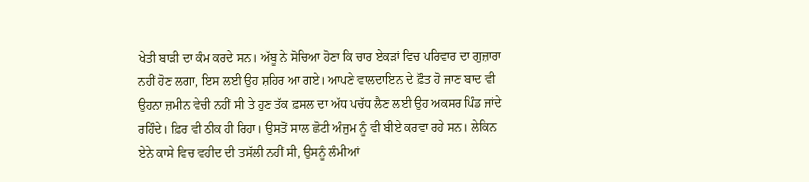ਖੇਤੀ ਬਾੜੀ ਦਾ ਕੰਮ ਕਰਦੇ ਸਨ। ਅੱਬੂ ਨੇ ਸੋਚਿਆ ਹੋਣਾ ਕਿ ਚਾਰ ਏਕੜਾਂ ਵਿਚ ਪਰਿਵਾਰ ਦਾ ਗੁਜ਼ਾਰਾ ਨਹੀਂ ਹੋਣ ਲਗਾ, ਇਸ ਲਈ ਉਹ ਸ਼ਹਿਰ ਆ ਗਏ। ਆਪਣੇ ਵਾਲਦਾਇਨ ਦੇ ਫ਼ੌਤ ਹੋ ਜਾਣ ਬਾਦ ਵੀ ਉਹਨਾ ਜ਼ਮੀਨ ਵੇਚੀ ਨਹੀਂ ਸੀ ਤੇ ਹੁਣ ਤੱਕ ਫ਼ਸਲ ਦਾ ਅੱਧ ਪਚੱਧ ਲੈਣ ਲਈ ਉਹ ਅਕਸਰ ਪਿੰਡ ਜਾਂਦੇ ਰਹਿੰਦੇ। ਫ਼ਿਰ ਵੀ ਠੀਕ ਹੀ ਰਿਹਾ। ਉਸਤੋਂ ਸਾਲ ਛੋਟੀ ਅੰਜੁਮ ਨੂੰ ਵੀ ਬੀਏ ਕਰਵਾ ਰਹੇ ਸਨ। ਲੇਕਿਨ ਏਨੇ ਕਾਸੇ ਵਿਚ ਵਹੀਦ ਦੀ ਤਸੱਲੀ ਨਹੀਂ ਸੀ, ਉਸਨੂੰ ਲੰਮੀਆਂ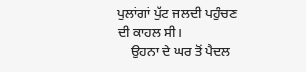ਪੁਲਾਂਗਾਂ ਪੁੱਟ ਜਲਦੀ ਪਹੁੰਚਣ ਦੀ ਕਾਹਲ ਸੀ।
    ਉਹਨਾ ਦੇ ਘਰ ਤੋਂ ਪੈਦਲ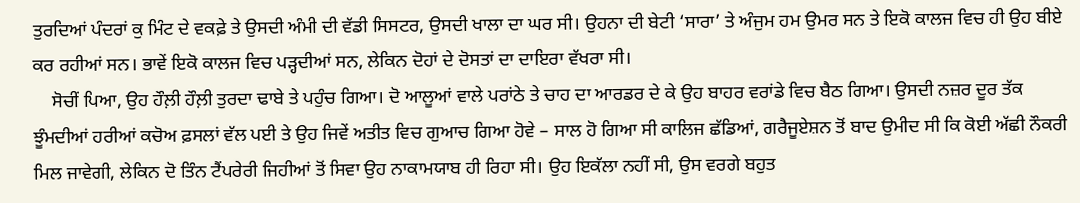ਤੁਰਦਿਆਂ ਪੰਦਰਾਂ ਕੁ ਮਿੰਟ ਦੇ ਵਕਫ਼ੇ ਤੇ ਉਸਦੀ ਅੰਮੀ ਦੀ ਵੱਡੀ ਸਿਸਟਰ, ਉਸਦੀ ਖਾਲਾ ਦਾ ਘਰ ਸੀ। ਉਹਨਾ ਦੀ ਬੇਟੀ ‘ਸਾਰਾ’ ਤੇ ਅੰਜੁਮ ਹਮ ਉਮਰ ਸਨ ਤੇ ਇਕੋ ਕਾਲਜ ਵਿਚ ਹੀ ਉਹ ਬੀਏ ਕਰ ਰਹੀਆਂ ਸਨ। ਭਾਵੇਂ ਇਕੋ ਕਾਲਜ ਵਿਚ ਪੜ੍ਹਦੀਆਂ ਸਨ, ਲੇਕਿਨ ਦੋਹਾਂ ਦੇ ਦੋਸਤਾਂ ਦਾ ਦਾਇਰਾ ਵੱਖਰਾ ਸੀ।
    ਸੋਚੀਂ ਪਿਆ, ਉਹ ਹੌਲ਼ੀ ਹੌਲ਼ੀ ਤੁਰਦਾ ਢਾਬੇ ਤੇ ਪਹੁੰਚ ਗਿਆ। ਦੋ ਆਲੂਆਂ ਵਾਲੇ ਪਰਾਂਠੇ ਤੇ ਚਾਹ ਦਾ ਆਰਡਰ ਦੇ ਕੇ ਉਹ ਬਾਹਰ ਵਰਾਂਡੇ ਵਿਚ ਬੈਠ ਗਿਆ। ਉਸਦੀ ਨਜ਼ਰ ਦੂਰ ਤੱਕ ਝੂੰਮਦੀਆਂ ਹਰੀਆਂ ਕਚੋਅ ਫ਼ਸਲਾਂ ਵੱਲ ਪਈ ਤੇ ਉਹ ਜਿਵੇਂ ਅਤੀਤ ਵਿਚ ਗੁਆਚ ਗਿਆ ਹੋਵੇ – ਸਾਲ ਹੋ ਗਿਆ ਸੀ ਕਾਲਿਜ ਛੱਡਿਆਂ, ਗਰੈਜੂਏਸ਼ਨ ਤੋਂ ਬਾਦ ਉਮੀਦ ਸੀ ਕਿ ਕੋਈ ਅੱਛੀ ਨੌਕਰੀ ਮਿਲ ਜਾਵੇਗੀ, ਲੇਕਿਨ ਦੋ ਤਿੰਨ ਟੈਂਪਰੇਰੀ ਜਿਹੀਆਂ ਤੋਂ ਸਿਵਾ ਉਹ ਨਾਕਾਮਯਾਬ ਹੀ ਰਿਹਾ ਸੀ। ਉਹ ਇਕੱਲਾ ਨਹੀਂ ਸੀ, ਉਸ ਵਰਗੇ ਬਹੁਤ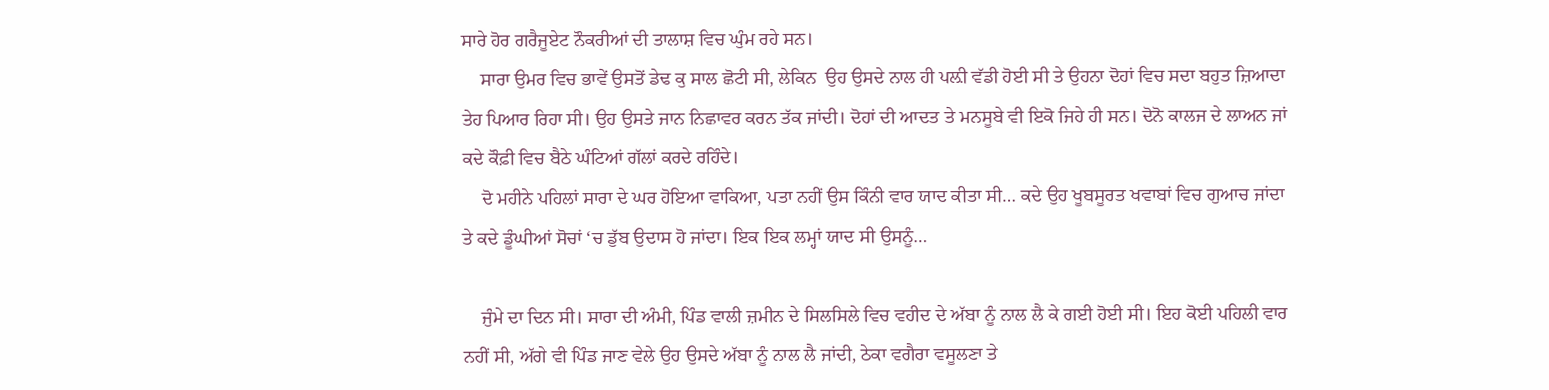ਸਾਰੇ ਹੋਰ ਗਰੈਜੂਏਟ ਨੌਕਰੀਆਂ ਦੀ ਤਾਲਾਸ਼ ਵਿਚ ਘੁੰਮ ਰਹੇ ਸਨ।
    ਸਾਰਾ ਉਮਰ ਵਿਚ ਭਾਵੇਂ ਉਸਤੋਂ ਡੇਢ ਕੁ ਸਾਲ ਛੋਟੀ ਸੀ, ਲੇਕਿਨ  ਉਹ ਉਸਦੇ ਨਾਲ ਹੀ ਪਲ਼ੀ ਵੱਡੀ ਹੋਈ ਸੀ ਤੇ ਉਹਨਾ ਦੋਹਾਂ ਵਿਚ ਸਦਾ ਬਹੁਤ ਜ਼ਿਆਦਾ ਤੇਹ ਪਿਆਰ ਰਿਹਾ ਸੀ। ਉਹ ਉਸਤੇ ਜਾਨ ਨਿਛਾਵਰ ਕਰਨ ਤੱਕ ਜਾਂਦੀ। ਦੋਹਾਂ ਦੀ ਆਦਤ ਤੇ ਮਨਸੂਬੇ ਵੀ ਇਕੋ ਜਿਹੇ ਹੀ ਸਨ। ਦੋਨੋ ਕਾਲਜ ਦੇ ਲਾਅਨ ਜਾਂ ਕਦੇ ਕੌਫ਼ੀ ਵਿਚ ਬੈਠੇ ਘੰਟਿਆਂ ਗੱਲਾਂ ਕਰਦੇ ਰਹਿੰਦੇ।
    ਦੋ ਮਹੀਨੇ ਪਹਿਲਾਂ ਸਾਰਾ ਦੇ ਘਰ ਹੋਇਆ ਵਾਕਿਆ, ਪਤਾ ਨਹੀਂ ਉਸ ਕਿੰਨੀ ਵਾਰ ਯਾਦ ਕੀਤਾ ਸੀ… ਕਦੇ ਉਹ ਖੂਬਸੂਰਤ ਖਵਾਬਾਂ ਵਿਚ ਗੁਆਚ ਜਾਂਦਾ ਤੇ ਕਦੇ ਡੂੰਘੀਆਂ ਸੋਚਾਂ ‘ਚ ਡੁੱਬ ਉਦਾਸ ਹੋ ਜਾਂਦਾ। ਇਕ ਇਕ ਲਮ੍ਹਾਂ ਯਾਦ ਸੀ ਉਸਨੂੰ…

    ਜੁੰਮੇ ਦਾ ਦਿਨ ਸੀ। ਸਾਰਾ ਦੀ ਅੰਮੀ, ਪਿੰਡ ਵਾਲੀ ਜ਼ਮੀਨ ਦੇ ਸਿਲਸਿਲੇ ਵਿਚ ਵਹੀਦ ਦੇ ਅੱਬਾ ਨੂੰ ਨਾਲ ਲੈ ਕੇ ਗਈ ਹੋਈ ਸੀ। ਇਹ ਕੋਈ ਪਹਿਲੀ ਵਾਰ ਨਹੀਂ ਸੀ, ਅੱਗੇ ਵੀ ਪਿੰਡ ਜਾਣ ਵੇਲੇ ਉਹ ਉਸਦੇ ਅੱਬਾ ਨੂੰ ਨਾਲ ਲੈ ਜਾਂਦੀ, ਠੇਕਾ ਵਗੈਰਾ ਵਸੂਲਣਾ ਤੇ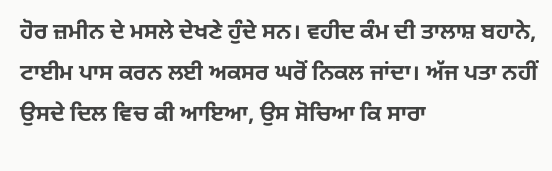ਹੋਰ ਜ਼ਮੀਨ ਦੇ ਮਸਲੇ ਦੇਖਣੇ ਹੁੰਦੇ ਸਨ। ਵਹੀਦ ਕੰਮ ਦੀ ਤਾਲਾਸ਼ ਬਹਾਨੇ, ਟਾਈਮ ਪਾਸ ਕਰਨ ਲਈ ਅਕਸਰ ਘਰੋਂ ਨਿਕਲ ਜਾਂਦਾ। ਅੱਜ ਪਤਾ ਨਹੀਂ ਉਸਦੇ ਦਿਲ ਵਿਚ ਕੀ ਆਇਆ, ਉਸ ਸੋਚਿਆ ਕਿ ਸਾਰਾ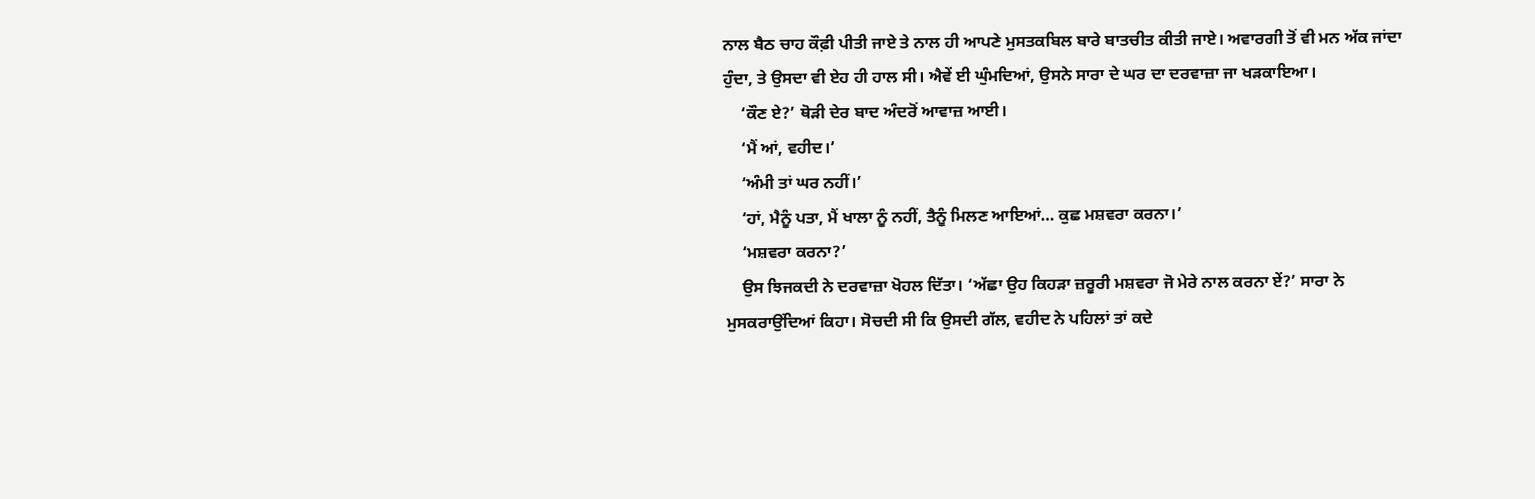ਨਾਲ ਬੈਠ ਚਾਹ ਕੌਫ਼ੀ ਪੀਤੀ ਜਾਏ ਤੇ ਨਾਲ ਹੀ ਆਪਣੇ ਮੁਸਤਕਬਿਲ ਬਾਰੇ ਬਾਤਚੀਤ ਕੀਤੀ ਜਾਏ। ਅਵਾਰਗੀ ਤੋਂ ਵੀ ਮਨ ਅੱਕ ਜਾਂਦਾ ਹੁੰਦਾ, ਤੇ ਉਸਦਾ ਵੀ ਏਹ ਹੀ ਹਾਲ ਸੀ। ਐਵੇਂ ਈ ਘੁੰਮਦਿਆਂ, ਉਸਨੇ ਸਾਰਾ ਦੇ ਘਰ ਦਾ ਦਰਵਾਜ਼ਾ ਜਾ ਖੜਕਾਇਆ।
    ‘ਕੌਣ ਏ?’ ਥੋੜੀ ਦੇਰ ਬਾਦ ਅੰਦਰੋਂ ਆਵਾਜ਼ ਆਈ।
    ‘ਮੈਂ ਆਂ, ਵਹੀਦ।’
    ‘ਅੰਮੀ ਤਾਂ ਘਰ ਨਹੀਂ।’
    ‘ਹਾਂ, ਮੈਨੂੰ ਪਤਾ, ਮੈਂ ਖਾਲਾ ਨੂੰ ਨਹੀਂ, ਤੈਨੂੰ ਮਿਲਣ ਆਇਆਂ… ਕੁਛ ਮਸ਼ਵਰਾ ਕਰਨਾ।’
    ‘ਮਸ਼ਵਰਾ ਕਰਨਾ?’
    ਉਸ ਝਿਜਕਦੀ ਨੇ ਦਰਵਾਜ਼ਾ ਖੋਹਲ ਦਿੱਤਾ। ‘ਅੱਛਾ ਉਹ ਕਿਹੜਾ ਜ਼ਰੂਰੀ ਮਸ਼ਵਰਾ ਜੋ ਮੇਰੇ ਨਾਲ ਕਰਨਾ ਏਂ?’ ਸਾਰਾ ਨੇ ਮੁਸਕਰਾਉਂਦਿਆਂ ਕਿਹਾ। ਸੋਚਦੀ ਸੀ ਕਿ ਉਸਦੀ ਗੱਲ, ਵਹੀਦ ਨੇ ਪਹਿਲਾਂ ਤਾਂ ਕਦੇ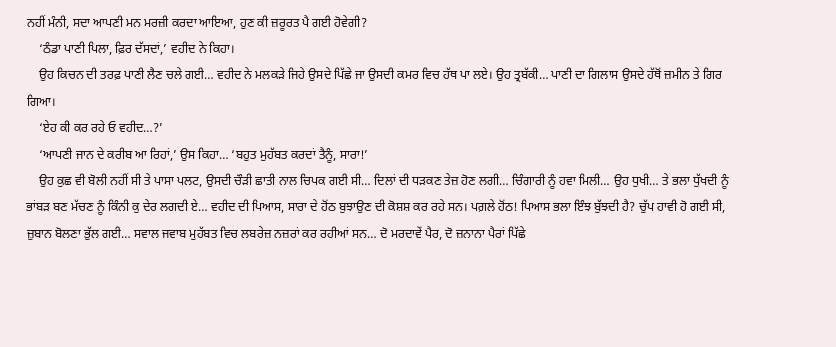ਨਹੀਂ ਮੰਨੀ, ਸਦਾ ਆਪਣੀ ਮਨ ਮਰਜ਼ੀ ਕਰਦਾ ਆਇਆ, ਹੁਣ ਕੀ ਜ਼ਰੂਰਤ ਪੈ ਗਈ ਹੋਵੇਗੀ?
    ‘ਠੰਡਾ ਪਾਣੀ ਪਿਲਾ, ਫ਼ਿਰ ਦੱਸਦਾਂ,’ ਵਹੀਦ ਨੇ ਕਿਹਾ।
    ਉਹ ਕਿਚਨ ਦੀ ਤਰਫ਼ ਪਾਣੀ ਲੈਣ ਚਲੇ ਗਈ… ਵਹੀਦ ਨੇ ਮਲਕੜੇ ਜਿਹੇ ਉਸਦੇ ਪਿੱਛੇ ਜਾ ਉਸਦੀ ਕਮਰ ਵਿਚ ਹੱਥ ਪਾ ਲਏ। ਉਹ ਤ੍ਰਬੱਕੀ… ਪਾਣੀ ਦਾ ਗਿਲਾਸ ਉਸਦੇ ਹੱਥੋਂ ਜ਼ਮੀਨ ਤੇ ਗਿਰ ਗਿਆ।
    ‘ਏਹ ਕੀ ਕਰ ਰਹੇ ਓ ਵਹੀਦ…?’
    ‘ਆਪਣੀ ਜਾਨ ਦੇ ਕਰੀਬ ਆ ਰਿਹਾਂ,’ ਉਸ ਕਿਹਾ… ‘ਬਹੁਤ ਮੁਹੱਬਤ ਕਰਦਾਂ ਤੈਨੂੰ, ਸਾਰਾ!’
    ਉਹ ਕੁਛ ਵੀ ਬੋਲੀ ਨਹੀਂ ਸੀ ਤੇ ਪਾਸਾ ਪਲਟ, ਉਸਦੀ ਚੌੜੀ ਛਾਤੀ ਨਾਲ ਚਿਪਕ ਗਈ ਸੀ… ਦਿਲਾਂ ਦੀ ਧੜਕਣ ਤੇਜ਼ ਹੋਣ ਲਗੀ… ਚਿੰਗਾਰੀ ਨੂੰ ਹਵਾ ਮਿਲੀ… ਉਹ ਧੁਖੀ… ਤੇ ਭਲਾ ਧੁੱਖਦੀ ਨੂੰ ਭਾਂਬੜ ਬਣ ਮੱਚਣ ਨੂੰ ਕਿੰਨੀ ਕੁ ਦੇਰ ਲਗਦੀ ਏ… ਵਹੀਦ ਦੀ ਪਿਆਸ, ਸਾਰਾ ਦੇ ਹੋਂਠ ਬੁਝਾਉਣ ਦੀ ਕੋਸ਼ਸ਼ ਕਰ ਰਹੇ ਸਨ। ਪਗ਼ਲੇ ਹੋਂਠ! ਪਿਆਸ ਭਲਾ ਇੰਝ ਬੁੱਝਦੀ ਹੈ? ਚੁੱਪ ਹਾਵੀ ਹੋ ਗਈ ਸੀ, ਜ਼ੁਬਾਨ ਬੋਲਣਾ ਭੁੱਲ ਗਈ… ਸਵਾਲ ਜਵਾਬ ਮੁਹੱਬਤ ਵਿਚ ਲਬਰੇਜ਼ ਨਜ਼ਰਾਂ ਕਰ ਰਹੀਆਂ ਸਨ… ਦੋ ਮਰਦਾਵੇਂ ਪੈਰ, ਦੋ ਜ਼ਨਾਨਾ ਪੈਰਾਂ ਪਿੱਛੇ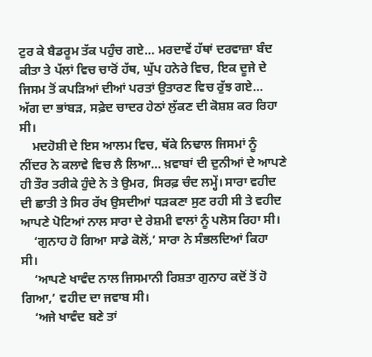ਟੁਰ ਕੇ ਬੈਡਰੂਮ ਤੱਕ ਪਹੁੰਚ ਗਏ… ਮਰਦਾਵੇਂ ਹੱਥਾਂ ਦਰਵਾਜ਼ਾ ਬੰਦ ਕੀਤਾ ਤੇ ਪੱਲਾਂ ਵਿਚ ਚਾਰੋਂ ਹੱਥ, ਘੁੱਪ ਹਨੇਰੇ ਵਿਚ, ਇਕ ਦੂਜੇ ਦੇ ਜਿਸਮ ਤੋਂ ਕਪੜਿਆਂ ਦੀਆਂ ਪਰਤਾਂ ਉਤਾਰਣ ਵਿਚ ਰੁੱਝ ਗਏ… ਅੱਗ ਦਾ ਭਾਂਬੜ, ਸਫ਼ੇਦ ਚਾਦਰ ਹੇਠਾਂ ਲੁੱਕਣ ਦੀ ਕੋਸ਼ਸ਼ ਕਰ ਰਿਹਾ ਸੀ।
    ਮਦਹੋਸ਼ੀ ਦੇ ਇਸ ਆਲਮ ਵਿਚ, ਥੱਕੇ ਨਿਢਾਲ ਜਿਸਮਾਂ ਨੂੰ ਨੀਂਦਰ ਨੇ ਕਲਾਵੇ ਵਿਚ ਲੈ ਲਿਆ… ਖ਼ਵਾਬਾਂ ਦੀ ਦੁਨੀਆਂ ਦੇ ਆਪਣੇ ਹੀ ਤੌਰ ਤਰੀਕੇ ਹੁੰਦੇ ਨੇ ਤੇ ਉਮਰ, ਸਿਰਫ਼ ਚੰਦ ਲਮ੍ਹੇਂ। ਸਾਰਾ ਵਹੀਦ ਦੀ ਛਾਤੀ ਤੇ ਸਿਰ ਰੱਖ ਉਸਦੀਆਂ ਧੜਕਣਾ ਸੁਣ ਰਹੀ ਸੀ ਤੇ ਵਹੀਦ ਆਪਣੇ ਪੋਟਿਆਂ ਨਾਲ ਸਾਰਾ ਦੇ ਰੇਸ਼ਮੀ ਵਾਲਾਂ ਨੂੰ ਪਲੋਸ ਰਿਹਾ ਸੀ।
    ‘ਗੁਨਾਹ ਹੋ ਗਿਆ ਸਾਡੇ ਕੋਲੋਂ,’ ਸਾਰਾ ਨੇ ਸੰਭਲਦਿਆਂ ਕਿਹਾ ਸੀ।
    ‘ਆਪਣੇ ਖਾਵੰਦ ਨਾਲ ਜਿਸਮਾਨੀ ਰਿਸ਼ਤਾ ਗੁਨਾਹ ਕਦੋਂ ਤੋਂ ਹੋ ਗਿਆ,’ ਵਹੀਦ ਦਾ ਜਵਾਬ ਸੀ।
    ‘ਅਜੇ ਖਾਵੰਦ ਬਣੇ ਤਾਂ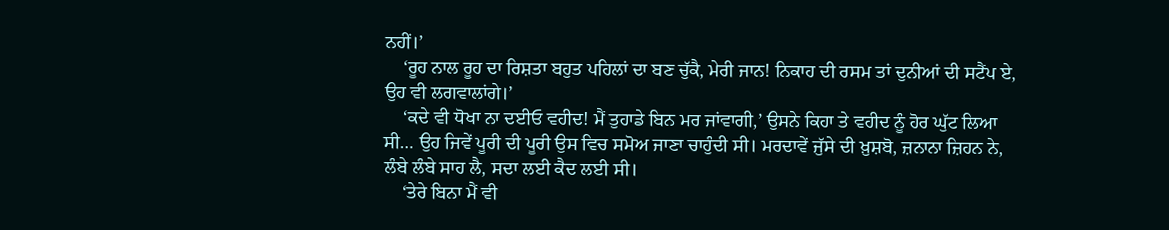ਨਹੀਂ।’
    ‘ਰੂਹ ਨਾਲ ਰੂਹ ਦਾ ਰਿਸ਼ਤਾ ਬਹੁਤ ਪਹਿਲਾਂ ਦਾ ਬਣ ਚੁੱਕੈ, ਮੇਰੀ ਜਾਨ! ਨਿਕਾਹ ਦੀ ਰਸਮ ਤਾਂ ਦੁਨੀਆਂ ਦੀ ਸਟੈਂਪ ਏ, ਉਹ ਵੀ ਲਗਵਾਲਾਂਗੇ।’
    ‘ਕਦੇ ਵੀ ਧੋਖਾ ਨਾ ਦਈਓ ਵਹੀਦ! ਮੈਂ ਤੁਹਾਡੇ ਬਿਨ ਮਰ ਜਾਂਵਾਗੀ,’ ਉਸਨੇ ਕਿਹਾ ਤੇ ਵਹੀਦ ਨੂੰ ਹੋਰ ਘੁੱਟ ਲਿਆ ਸੀ… ਉਹ ਜਿਵੇਂ ਪੂਰੀ ਦੀ ਪੂਰੀ ਉਸ ਵਿਚ ਸਮੋਅ ਜਾਣਾ ਚਾਹੁੰਦੀ ਸੀ। ਮਰਦਾਵੇਂ ਜੁੱਸੇ ਦੀ ਖ਼ੁਸ਼ਬੋ, ਜ਼ਨਾਨਾ ਜ਼ਿਹਨ ਨੇ, ਲੰਬੇ ਲੰਬੇ ਸਾਹ ਲੈ, ਸਦਾ ਲਈ ਕੈਦ ਲਈ ਸੀ।
    ‘ਤੇਰੇ ਬਿਨਾ ਮੈਂ ਵੀ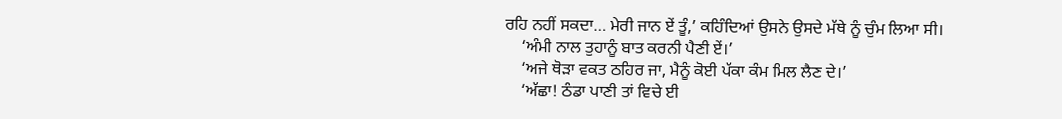ਰਹਿ ਨਹੀਂ ਸਕਦਾ… ਮੇਰੀ ਜਾਨ ਏਂ ਤੂੰ,’ ਕਹਿੰਦਿਆਂ ਉਸਨੇ ਉਸਦੇ ਮੱਥੇ ਨੂੰ ਚੁੰਮ ਲਿਆ ਸੀ।
    ‘ਅੰਮੀ ਨਾਲ ਤੁਹਾਨੂੰ ਬਾਤ ਕਰਨੀ ਪੈਣੀ ਏਂ।’
    ‘ਅਜੇ ਥੋੜਾ ਵਕਤ ਠਹਿਰ ਜਾ, ਮੈਨੂੰ ਕੋਈ ਪੱਕਾ ਕੰਮ ਮਿਲ ਲੈਣ ਦੇ।’
    ‘ਅੱਛਾ! ਠੰਡਾ ਪਾਣੀ ਤਾਂ ਵਿਚੇ ਈ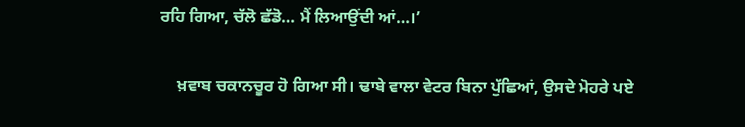ਰਹਿ ਗਿਆ, ਚੱਲੋ ਛੱਡੋ… ਮੈਂ ਲਿਆਉਂਦੀ ਆਂ…।’

    ਖ਼ਵਾਬ ਚਕਾਨਚੂਰ ਹੋ ਗਿਆ ਸੀ। ਢਾਬੇ ਵਾਲਾ ਵੇਟਰ ਬਿਨਾ ਪੁੱਛਿਆਂ, ਉਸਦੇ ਮੋਹਰੇ ਪਏ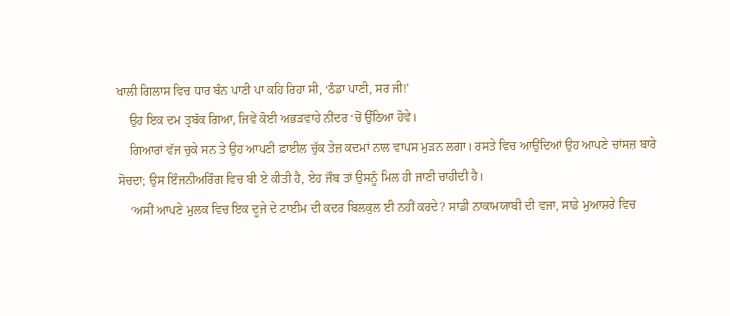ਖਾਲੀ ਗਿਲਾਸ ਵਿਚ ਧਾਰ ਬੰਨ ਪਾਣੀ ਪਾ ਕਹਿ ਰਿਹਾ ਸੀ, ‘ਠੰਡਾ ਪਾਣੀ, ਸਰ ਜੀ!’
    ਉਹ ਇਕ ਦਮ ਤ੍ਰਬੱਕ ਗਿਆ, ਜਿਵੇਂ ਕੋਈ ਅਭੜਵਾਹੇ ਨੀਂਦਰ ‘ਚੋਂ ਉੱਠਿਆ ਹੋਵੇ।
    ਗਿਆਰਾਂ ਵੱਜ ਚੁਕੇ ਸਨ ਤੇ ਉਹ ਆਪਣੀ ਫ਼ਾਈਲ ਚੁੱਕ ਤੇਜ਼ ਕਦਮਾਂ ਨਾਲ ਵਾਪਸ ਮੁੜਨ ਲਗਾ। ਰਸਤੇ ਵਿਚ ਆਉਂਦਿਆਂ ਉਹ ਆਪਣੇ ਚਾਂਸਜ਼ ਬਾਰੇ ਸੋਚਦਾ; ਉਸ ਇੰਜਨੀਅਰਿੰਗ ਵਿਚ ਬੀ ਏ ਕੀਤੀ ਹੈ, ਏਹ ਜੌਬ ਤਾਂ ਉਸਨੂੰ ਮਿਲ ਹੀ ਜਾਣੀ ਚਾਹੀਦੀ ਹੈ।
    ‘ਅਸੀਂ ਆਪਣੇ ਮੁਲਕ ਵਿਚ ਇਕ ਦੂਜੇ ਦੇ ਟਾਈਮ ਦੀ ਕਦਰ ਬਿਲਕੁਲ ਈ ਨਹੀਂ ਕਰਦੇ? ਸਾਡੀ ਨਾਕਾਮਯਾਬੀ ਦੀ ਵਜਾ, ਸਾਡੇ ਮੁਆਸ਼ਰੇ ਵਿਚ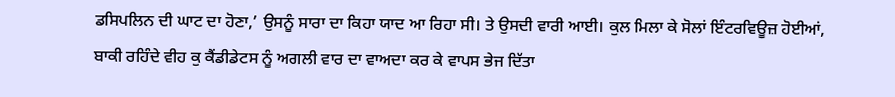ਡਸਿਪਲਿਨ ਦੀ ਘਾਟ ਦਾ ਹੋਣਾ,’ ਉਸਨੂੰ ਸਾਰਾ ਦਾ ਕਿਹਾ ਯਾਦ ਆ ਰਿਹਾ ਸੀ। ਤੇ ਉਸਦੀ ਵਾਰੀ ਆਈ। ਕੁਲ ਮਿਲਾ ਕੇ ਸੋਲਾਂ ਇੰਟਰਵਿਊਜ਼ ਹੋਈਆਂ, ਬਾਕੀ ਰਹਿੰਦੇ ਵੀਹ ਕੁ ਕੈਂਡੀਡੇਟਸ ਨੂੰ ਅਗਲੀ ਵਾਰ ਦਾ ਵਾਅਦਾ ਕਰ ਕੇ ਵਾਪਸ ਭੇਜ ਦਿੱਤਾ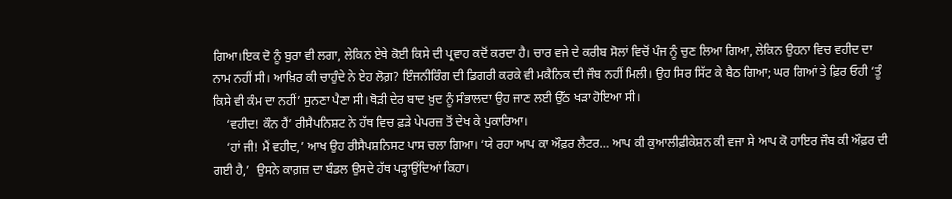ਗਿਆ।ਇਕ ਦੋ ਨੂੰ ਬੁਰਾ ਵੀ ਲਗਾ, ਲੇਕਿਨ ਏਥੇ ਕੋਈ ਕਿਸੇ ਦੀ ਪ੍ਰਵਾਹ ਕਦੋਂ ਕਰਦਾ ਹੈ। ਚਾਰ ਵਜੇ ਦੇ ਕਰੀਬ ਸੋਲਾਂ ਵਿਚੋਂ ਪੰਜ ਨੂੰ ਚੁਣ ਲਿਆ ਗਿਆ, ਲੇਕਿਨ ਉਹਨਾ ਵਿਚ ਵਹੀਦ ਦਾ ਨਾਮ ਨਹੀਂ ਸੀ। ਆਖ਼ਿਰ ਕੀ ਚਾਹੁੰਦੇ ਨੇ ਏਹ ਲੋਗ਼? ਇੰਜਨੀਰਿੰਗ ਦੀ ਡਿਗਰੀ ਕਰਕੇ ਵੀ ਮਕੈਨਿਕ ਦੀ ਜੌਬ ਨਹੀਂ ਮਿਲੀ। ਉਹ ਸਿਰ ਸਿੱਟ ਕੇ ਬੈਠ ਗਿਆ; ਘਰ ਗਿਆਂ ਤੇ ਫ਼ਿਰ ਓਹੀ ‘ਤੂੰ ਕਿਸੇ ਵੀ ਕੰਮ ਦਾ ਨਹੀਂ’ ਸੁਨਣਾ ਪੈਣਾ ਸੀ।ਥੋੜੀ ਦੇਰ ਬਾਦ ਖ਼ੁਦ ਨੂੰ ਸੰਭਾਲਦਾ ਉਹ ਜਾਣ ਲਈ ਉੱਠ ਖੜਾ ਹੋਇਆ ਸੀ।
    ‘ਵਹੀਦ! ਕੌਨ ਹੈਂ’ ਰੀਸੈਪਨਿਸ਼ਟ ਨੇ ਹੱਥ ਵਿਚ ਫ਼ੜੇ ਪੇਪਰਜ਼ ਤੋਂ ਦੇਖ ਕੇ ਪੁਕਾਰਿਆ।
    ‘ਹਾਂ ਜੀ! ਮੈਂ ਵਹੀਦ,’ ਆਖ ਉਹ ਰੀਸੈਪਸ਼ਨਿਸਟ ਪਾਸ ਚਲਾ ਗਿਆ। ‘ਯੇ ਰਹਾ ਆਪ ਕਾ ਔਫ਼ਰ ਲੈਟਰ… ਆਪ ਕੀ ਕੁਆਲੀਫ਼ੀਕੇਸ਼ਨ ਕੀ ਵਜਾ ਸੇ ਆਪ ਕੋ ਹਾਇਰ ਜੌਬ ਕੀ ਔਫ਼ਰ ਦੀ ਗਈ ਹੈ,’  ਉਸਨੇ ਕਾਗ਼ਜ਼ ਦਾ ਬੰਡਲ ਉਸਦੇ ਹੱਥ ਪੜ੍ਹਾਉਂਦਿਆਂ ਕਿਹਾ।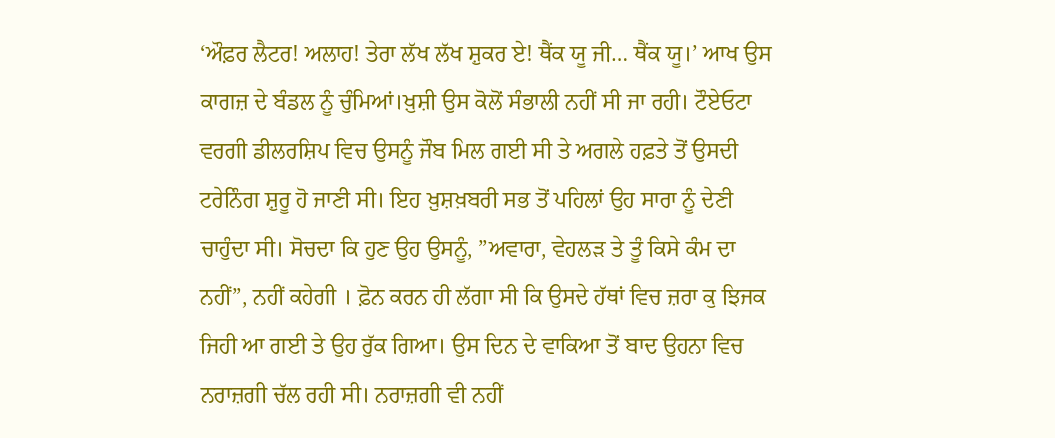‘ਔਫ਼ਰ ਲੈਟਰ! ਅਲਾਹ! ਤੇਰਾ ਲੱਖ ਲੱਖ ਸ਼ੁਕਰ ਏ! ਥੈਂਕ ਯੂ ਜੀ… ਥੈਂਕ ਯੂ।’ ਆਖ ਉਸ ਕਾਗਜ਼ ਦੇ ਬੰਡਲ ਨੂੰ ਚੁੰਮਿਆਂ।ਖ਼ੁਸ਼ੀ ਉਸ ਕੋਲੋਂ ਸੰਭਾਲੀ ਨਹੀਂ ਸੀ ਜਾ ਰਹੀ। ਟੌਏਓਟਾ ਵਰਗੀ ਡੀਲਰਸ਼ਿਪ ਵਿਚ ਉਸਨੂੰ ਜੌਬ ਮਿਲ ਗਈ ਸੀ ਤੇ ਅਗਲੇ ਹਫ਼ਤੇ ਤੋਂ ਉਸਦੀ ਟਰੇਨਿੰਗ ਸ਼ੁਰੂ ਹੋ ਜਾਣੀ ਸੀ। ਇਹ ਖ਼ੁਸ਼ਖ਼ਬਰੀ ਸਭ ਤੋਂ ਪਹਿਲਾਂ ਉਹ ਸਾਰਾ ਨੂੰ ਦੇਣੀ ਚਾਹੁੰਦਾ ਸੀ। ਸੋਚਦਾ ਕਿ ਹੁਣ ਉਹ ਉਸਨੂੰ, ”ਅਵਾਰਾ, ਵੇਹਲੜ ਤੇ ਤੂੰ ਕਿਸੇ ਕੰਮ ਦਾ ਨਹੀਂ”, ਨਹੀਂ ਕਹੇਗੀ । ਫ਼ੋਨ ਕਰਨ ਹੀ ਲੱਗਾ ਸੀ ਕਿ ਉਸਦੇ ਹੱਥਾਂ ਵਿਚ ਜ਼ਰਾ ਕੁ ਝਿਜਕ ਜਿਹੀ ਆ ਗਈ ਤੇ ਉਹ ਰੁੱਕ ਗਿਆ। ਉਸ ਦਿਨ ਦੇ ਵਾਕਿਆ ਤੋਂ ਬਾਦ ਉਹਨਾ ਵਿਚ ਨਰਾਜ਼ਗੀ ਚੱਲ ਰਹੀ ਸੀ। ਨਰਾਜ਼ਗੀ ਵੀ ਨਹੀਂ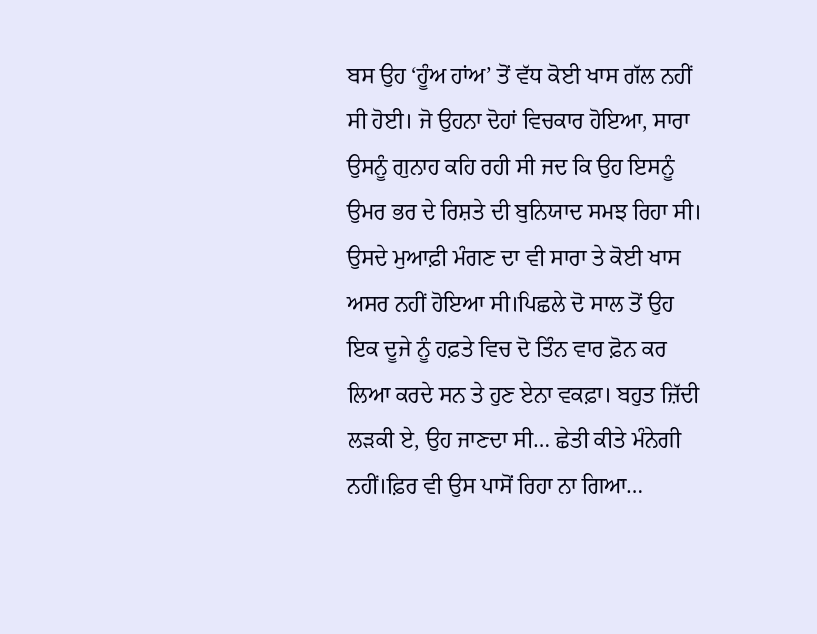ਬਸ ਉਹ ‘ਹੂੰਅ ਹਾਂਅ’ ਤੋਂ ਵੱਧ ਕੋਈ ਖਾਸ ਗੱਲ ਨਹੀਂ ਸੀ ਹੋਈ। ਜੋ ਉਹਨਾ ਦੋਹਾਂ ਵਿਚਕਾਰ ਹੋਇਆ, ਸਾਰਾ ਉਸਨੂੰ ਗੁਨਾਹ ਕਹਿ ਰਹੀ ਸੀ ਜਦ ਕਿ ਉਹ ਇਸਨੂੰ ਉਮਰ ਭਰ ਦੇ ਰਿਸ਼ਤੇ ਦੀ ਬੁਨਿਯਾਦ ਸਮਝ ਰਿਹਾ ਸੀ। ਉਸਦੇ ਮੁਆਫ਼ੀ ਮੰਗਣ ਦਾ ਵੀ ਸਾਰਾ ਤੇ ਕੋਈ ਖਾਸ ਅਸਰ ਨਹੀਂ ਹੋਇਆ ਸੀ।ਪਿਛਲੇ ਦੋ ਸਾਲ ਤੋਂ ਉਹ ਇਕ ਦੂਜੇ ਨੂੰ ਹਫ਼ਤੇ ਵਿਚ ਦੋ ਤਿੰਨ ਵਾਰ ਫ਼ੋਨ ਕਰ ਲਿਆ ਕਰਦੇ ਸਨ ਤੇ ਹੁਣ ਏਨਾ ਵਕਫ਼ਾ। ਬਹੁਤ ਜ਼ਿੱਦੀ ਲੜਕੀ ਏ, ਉਹ ਜਾਣਦਾ ਸੀ… ਛੇਤੀ ਕੀਤੇ ਮੰਨੇਗੀ ਨਹੀਂ।ਫ਼ਿਰ ਵੀ ਉਸ ਪਾਸੋਂ ਰਿਹਾ ਨਾ ਗਿਆ…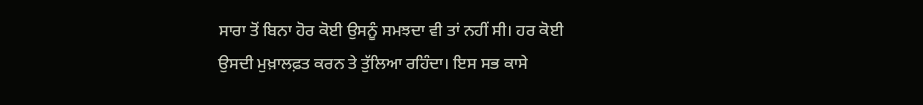ਸਾਰਾ ਤੋਂ ਬਿਨਾ ਹੋਰ ਕੋਈ ਉਸਨੂੰ ਸਮਝਦਾ ਵੀ ਤਾਂ ਨਹੀਂ ਸੀ। ਹਰ ਕੋਈ ਉਸਦੀ ਮੁਖ਼ਾਲਫ਼ਤ ਕਰਨ ਤੇ ਤੁੱਲਿਆ ਰਹਿੰਦਾ। ਇਸ ਸਭ ਕਾਸੇ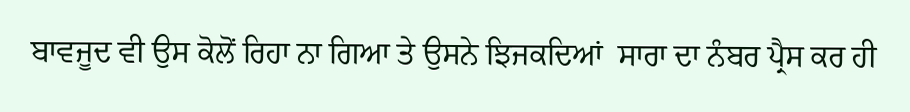ਬਾਵਜੂਦ ਵੀ ਉਸ ਕੋਲੋਂ ਰਿਹਾ ਨਾ ਗਿਆ ਤੇ ਉਸਨੇ ਝਿਜਕਦਿਆਂ  ਸਾਰਾ ਦਾ ਨੰਬਰ ਪ੍ਰੈਸ ਕਰ ਹੀ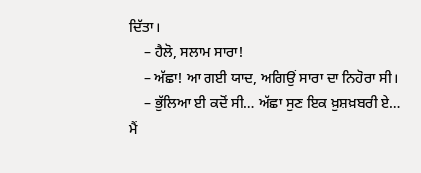ਦਿੱਤਾ।
    – ਹੈਲੋ, ਸਲਾਮ ਸਾਰਾ!
    – ਅੱਛਾ! ਆ ਗਈ ਯਾਦ, ਅਗਿਉਂ ਸਾਰਾ ਦਾ ਨਿਹੋਰਾ ਸੀ।
    – ਭੁੱਲਿਆ ਈ ਕਦੋਂ ਸੀ… ਅੱਛਾ ਸੁਣ ਇਕ ਖ਼ੁਸ਼ਖ਼ਬਰੀ ਏ… ਮੈਂ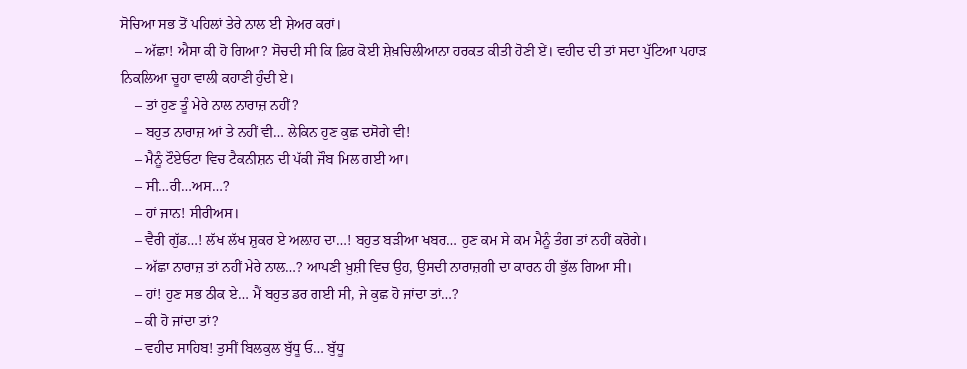ਸੋਚਿਆ ਸਭ ਤੋਂ ਪਹਿਲਾਂ ਤੇਰੇ ਨਾਲ ਈ ਸ਼ੇਅਰ ਕਰਾਂ।
    – ਅੱਛਾ! ਐਸਾ ਕੀ ਹੋ ਗਿਆ? ਸੋਚਦੀ ਸੀ ਕਿ ਫ਼ਿਰ ਕੋਈ ਸ਼ੇਖ਼ਚਿਲੀਆਨਾ ਹਰਕਤ ਕੀਤੀ ਹੋਣੀ ਏਂ। ਵਹੀਦ ਦੀ ਤਾਂ ਸਦਾ ਪੁੱਟਿਆ ਪਹਾੜ ਨਿਕਲਿਆ ਚੂਹਾ ਵਾਲੀ ਕਹਾਣੀ ਹੁੰਦੀ ਏ।
    – ਤਾਂ ਹੁਣ ਤੂੰ ਮੇਰੇ ਨਾਲ ਨਾਰਾਜ਼ ਨਹੀਂ?
    – ਬਹੁਤ ਨਾਰਾਜ਼ ਆਂ ਤੇ ਨਹੀਂ ਵੀ… ਲੇਕਿਨ ਹੁਣ ਕੁਛ ਦਸੋਗੇ ਵੀ!
    – ਮੈਨੂੰ ਟੌਏਓਟਾ ਵਿਚ ਟੈਕਨੀਸ਼ਨ ਦੀ ਪੱਕੀ ਜੌਬ ਮਿਲ ਗਈ ਆ।
    – ਸੀ…ਰੀ…ਅਸ…?
    – ਹਾਂ ਜਾਨ! ਸੀਰੀਅਸ।
    – ਵੈਰੀ ਗੁੱਡ…! ਲੱਖ ਲੱਖ ਸ਼ੁਕਰ ਏ ਅਲ਼ਾਹ ਦਾ…! ਬਹੁਤ ਬੜੀਆ ਖਬਰ… ਹੁਣ ਕਮ ਸੇ ਕਮ ਮੈਨੂੰ ਤੰਗ ਤਾਂ ਨਹੀਂ ਕਰੋਗੇ।
    – ਅੱਛਾ ਨਾਰਾਜ਼ ਤਾਂ ਨਹੀਂ ਮੇਰੇ ਨਾਲ…? ਆਪਣੀ ਖ਼ੁਸ਼ੀ ਵਿਚ ਉਹ, ਉਸਦੀ ਨਾਰਾਜ਼ਗੀ ਦਾ ਕਾਰਨ ਹੀ ਭੁੱਲ ਗਿਆ ਸੀ।
    – ਹਾਂ! ਹੁਣ ਸਭ ਠੀਕ ਏ… ਮੈਂ ਬਹੁਤ ਡਰ ਗਈ ਸੀ, ਜੇ ਕੁਛ ਹੋ ਜਾਂਦਾ ਤਾਂ…?
    – ਕੀ ਹੋ ਜਾਂਦਾ ਤਾਂ?
    – ਵਹੀਦ ਸਾਹਿਬ! ਤੁਸੀਂ ਬਿਲਕੁਲ ਬੁੱਧੂ ਓ… ਬੁੱਧੂ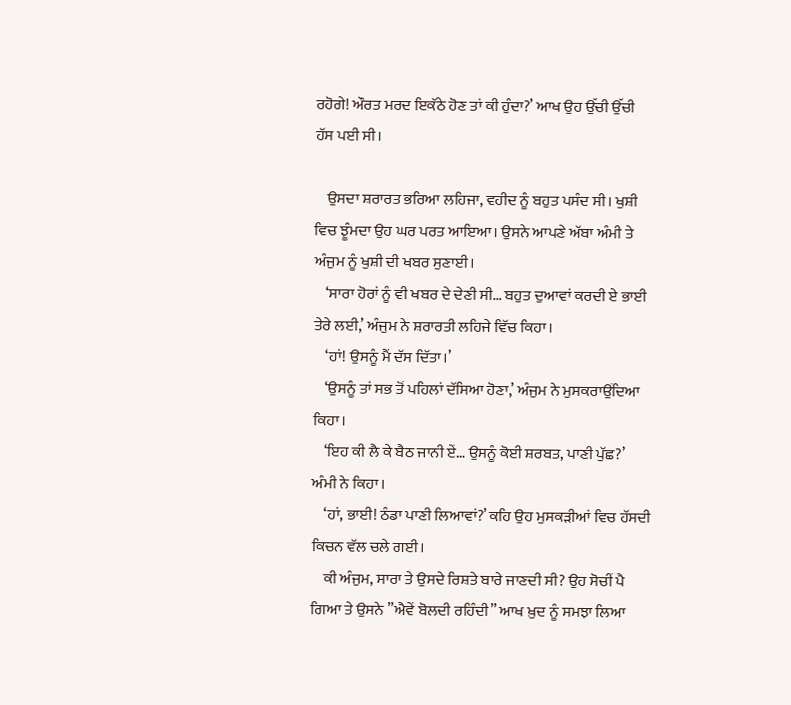ਰਹੋਗੇ! ਔਰਤ ਮਰਦ ਇਕੱਠੇ ਹੋਣ ਤਾਂ ਕੀ ਹੁੰਦਾ?’ ਆਖ ਉਹ ਉੱਚੀ ਉੱਚੀ ਹੱਸ ਪਈ ਸੀ।

    ਉਸਦਾ ਸ਼ਰਾਰਤ ਭਰਿਆ ਲਹਿਜਾ, ਵਹੀਦ ਨੂੰ ਬਹੁਤ ਪਸੰਦ ਸੀ। ਖੁਸ਼ੀ ਵਿਚ ਝੂੰਮਦਾ ਉਹ ਘਰ ਪਰਤ ਆਇਆ। ਉਸਨੇ ਆਪਣੇ ਅੱਬਾ ਅੰਮੀ ਤੇ ਅੰਜੁਮ ਨੂੰ ਖੁਸ਼ੀ ਦੀ ਖਬਰ ਸੁਣਾਈ।
    ‘ਸਾਰਾ ਹੋਰਾਂ ਨੂੰ ਵੀ ਖਬਰ ਦੇ ਦੇਣੀ ਸੀ… ਬਹੁਤ ਦੁਆਵਾਂ ਕਰਦੀ ਏ ਭਾਈ ਤੇਰੇ ਲਈ,’ ਅੰਜੁਮ ਨੇ ਸ਼ਰਾਰਤੀ ਲਹਿਜੇ ਵਿੱਚ ਕਿਹਾ।
    ‘ਹਾਂ! ਉਸਨੂੰ ਮੈਂ ਦੱਸ ਦਿੱਤਾ।’
    ‘ਉਸਨੂੰ ਤਾਂ ਸਭ ਤੋਂ ਪਹਿਲਾਂ ਦੱਸਿਆ ਹੋਣਾ,’ ਅੰਜੁਮ ਨੇ ਮੁਸਕਰਾਉਂਦਿਆ ਕਿਹਾ।
    ‘ਇਹ ਕੀ ਲੈ ਕੇ ਬੈਠ ਜਾਨੀ ਏਂ… ਉਸਨੂੰ ਕੋਈ ਸ਼ਰਬਤ, ਪਾਣੀ ਪੁੱਛ?’ ਅੰਮੀ ਨੇ ਕਿਹਾ।
    ‘ਹਾਂ, ਭਾਈ! ਠੰਡਾ ਪਾਣੀ ਲਿਆਵਾਂ?’ ਕਹਿ ਉਹ ਮੁਸਕੜੀਆਂ ਵਿਚ ਹੱਸਦੀ ਕਿਚਨ ਵੱਲ ਚਲੇ ਗਈ।
    ਕੀ ਅੰਜੁਮ, ਸਾਰਾ ਤੇ ਉਸਦੇ ਰਿਸ਼ਤੇ ਬਾਰੇ ਜਾਣਦੀ ਸੀ? ਉਹ ਸੋਚੀਂ ਪੈ ਗਿਆ ਤੇ ਉਸਨੇ ”ਐਵੇਂ ਬੋਲਦੀ ਰਹਿੰਦੀ” ਆਖ ਖ਼ੁਦ ਨੂੰ ਸਮਝਾ ਲਿਆ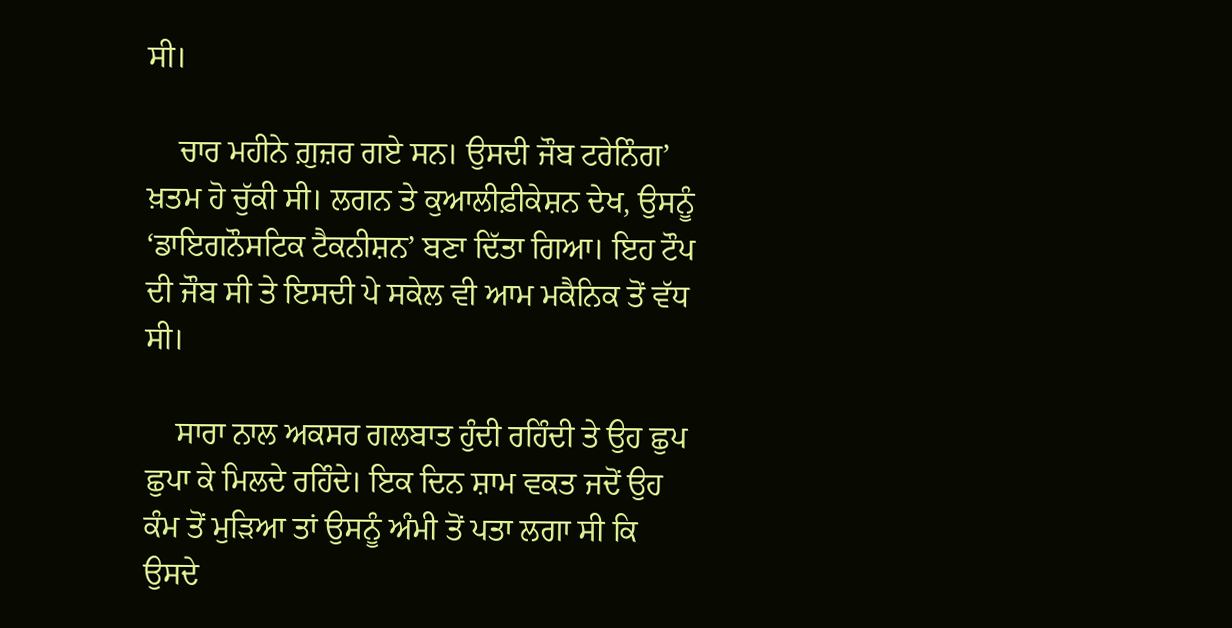ਸੀ।

    ਚਾਰ ਮਹੀਨੇ ਗ਼ੁਜ਼ਰ ਗਏ ਸਨ। ਉਸਦੀ ਜੌਬ ਟਰੇਨਿੰਗ’ ਖ਼ਤਮ ਹੋ ਚੁੱਕੀ ਸੀ। ਲਗਨ ਤੇ ਕੁਆਲੀਫ਼ੀਕੇਸ਼ਨ ਦੇਖ, ਉਸਨੂੰ ‘ਡਾਇਗਨੌਸਟਿਕ ਟੈਕਨੀਸ਼ਨ’ ਬਣਾ ਦਿੱਤਾ ਗਿਆ। ਇਹ ਟੌਪ ਦੀ ਜੌਬ ਸੀ ਤੇ ਇਸਦੀ ਪੇ ਸਕੇਲ ਵੀ ਆਮ ਮਕੈਨਿਕ ਤੋਂ ਵੱਧ ਸੀ।

    ਸਾਰਾ ਨਾਲ ਅਕਸਰ ਗਲਬਾਤ ਹੁੰਦੀ ਰਹਿੰਦੀ ਤੇ ਉਹ ਛੁਪ ਛੁਪਾ ਕੇ ਮਿਲਦੇ ਰਹਿੰਦੇ। ਇਕ ਦਿਨ ਸ਼ਾਮ ਵਕਤ ਜਦੋਂ ਉਹ ਕੰਮ ਤੋਂ ਮੁੜਿਆ ਤਾਂ ਉਸਨੂੰ ਅੰਮੀ ਤੋਂ ਪਤਾ ਲਗਾ ਸੀ ਕਿ ਉਸਦੇ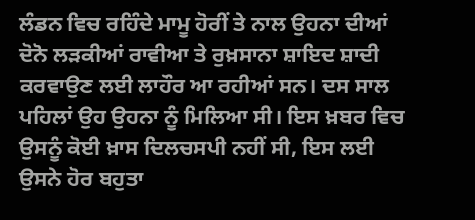ਲੰਡਨ ਵਿਚ ਰਹਿੰਦੇ ਮਾਮੂ ਹੋਰੀਂ ਤੇ ਨਾਲ ਉਹਨਾ ਦੀਆਂ ਦੋਨੋ ਲੜਕੀਆਂ ਰਾਵੀਆ ਤੇ ਰੁਖ਼ਸਾਨਾ ਸ਼ਾਇਦ ਸ਼ਾਦੀ ਕਰਵਾਉਣ ਲਈ ਲਾਹੌਰ ਆ ਰਹੀਆਂ ਸਨ। ਦਸ ਸਾਲ ਪਹਿਲਾਂ ਉਹ ਉਹਨਾ ਨੂੰ ਮਿਲਿਆ ਸੀ। ਇਸ ਖ਼ਬਰ ਵਿਚ ਉਸਨੂੰ ਕੋਈ ਖ਼ਾਸ ਦਿਲਚਸਪੀ ਨਹੀਂ ਸੀ, ਇਸ ਲਈ ਉਸਨੇ ਹੋਰ ਬਹੁਤਾ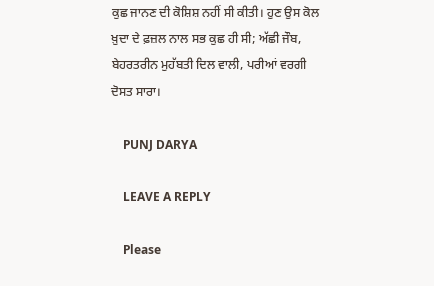ਕੁਛ ਜਾਨਣ ਦੀ ਕੋਸ਼ਿਸ਼ ਨਹੀਂ ਸੀ ਕੀਤੀ। ਹੁਣ ਉਸ ਕੋਲ ਖ਼ੁਦਾ ਦੇ ਫ਼ਜ਼ਲ ਨਾਲ ਸਭ ਕੁਛ ਹੀ ਸੀ; ਅੱਛੀ ਜੌਬ, ਬੇਹਰਤਰੀਨ ਮੁਹੱਬਤੀ ਦਿਲ ਵਾਲੀ, ਪਰੀਆਂ ਵਰਗੀ ਦੋਸਤ ਸਾਰਾ।

    PUNJ DARYA

    LEAVE A REPLY

    Please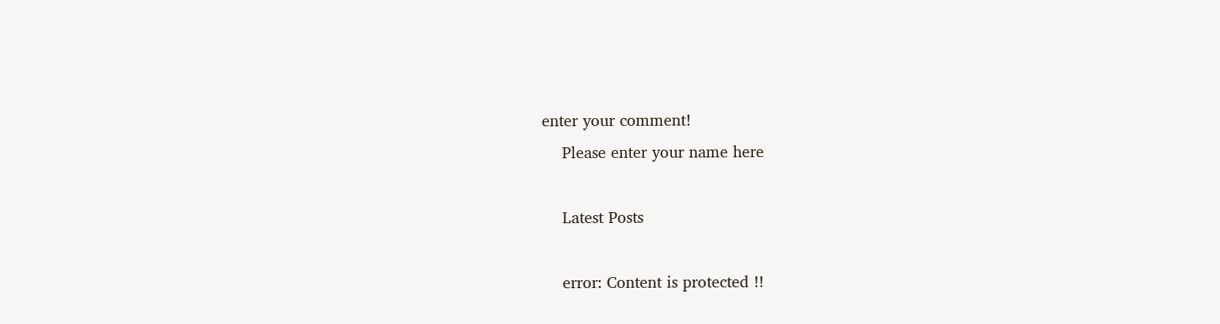enter your comment!
    Please enter your name here

    Latest Posts

    error: Content is protected !!